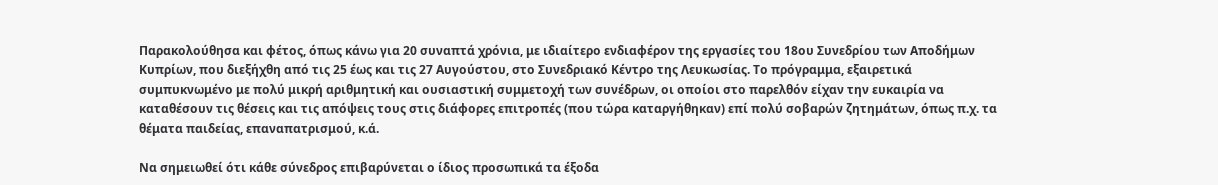Παρακολούθησα και φέτος, όπως κάνω για 20 συναπτά χρόνια, με ιδιαίτερο ενδιαφέρον της εργασίες του 18ου Συνεδρίου των Αποδήμων Κυπρίων, που διεξήχθη από τις 25 έως και τις 27 Αυγούστου, στο Συνεδριακό Κέντρο της Λευκωσίας. Το πρόγραμμα, εξαιρετικά συμπυκνωμένο με πολύ μικρή αριθμητική και ουσιαστική συμμετοχή των συνέδρων, οι οποίοι στο παρελθόν είχαν την ευκαιρία να καταθέσουν τις θέσεις και τις απόψεις τους στις διάφορες επιτροπές (που τώρα καταργήθηκαν) επί πολύ σοβαρών ζητημάτων, όπως π.χ. τα θέματα παιδείας, επαναπατρισμού, κ.ά.

Να σημειωθεί ότι κάθε σύνεδρος επιβαρύνεται ο ίδιος προσωπικά τα έξοδα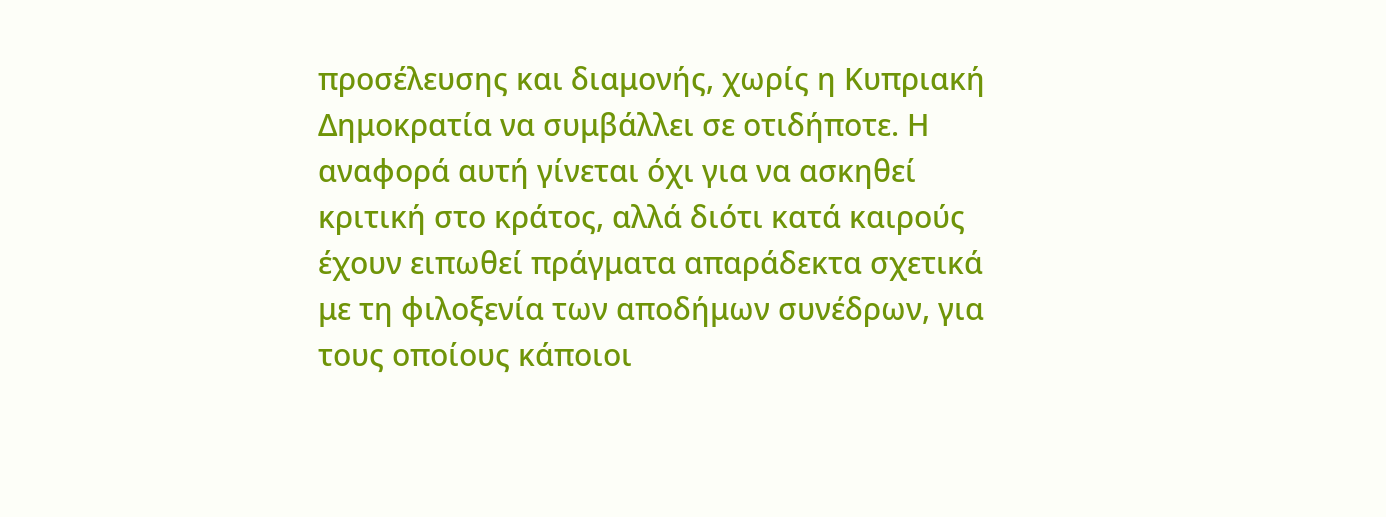προσέλευσης και διαμονής, χωρίς η Κυπριακή Δημοκρατία να συμβάλλει σε οτιδήποτε. Η αναφορά αυτή γίνεται όχι για να ασκηθεί κριτική στο κράτος, αλλά διότι κατά καιρούς έχουν ειπωθεί πράγματα απαράδεκτα σχετικά με τη φιλοξενία των αποδήμων συνέδρων, για τους οποίους κάποιοι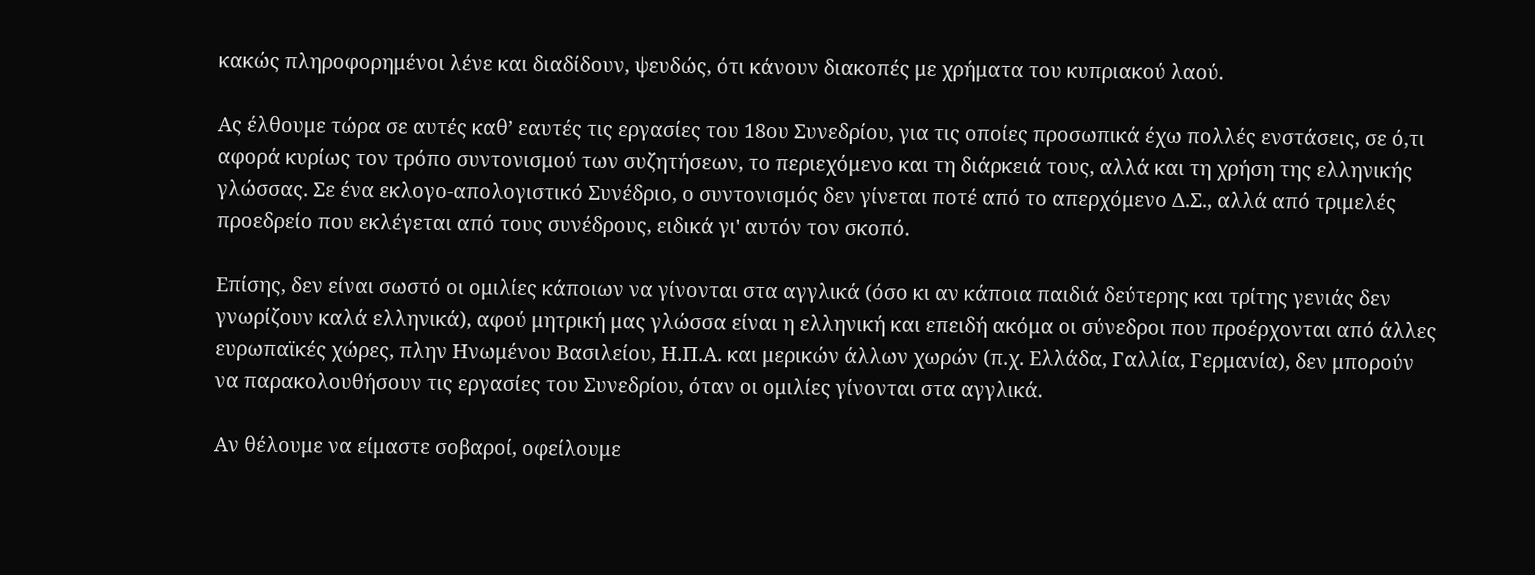κακώς πληροφορημένοι λένε και διαδίδουν, ψευδώς, ότι κάνουν διακοπές με χρήματα του κυπριακού λαού.

Ας έλθουμε τώρα σε αυτές καθ’ εαυτές τις εργασίες του 18ου Συνεδρίου, για τις οποίες προσωπικά έχω πολλές ενστάσεις, σε ό,τι αφορά κυρίως τον τρόπο συντονισμού των συζητήσεων, το περιεχόμενο και τη διάρκειά τους, αλλά και τη χρήση της ελληνικής γλώσσας. Σε ένα εκλογο-απολογιστικό Συνέδριο, ο συντονισμός δεν γίνεται ποτέ από το απερχόμενο Δ.Σ., αλλά από τριμελές προεδρείο που εκλέγεται από τους συνέδρους, ειδικά γι' αυτόν τον σκοπό.

Επίσης, δεν είναι σωστό οι ομιλίες κάποιων να γίνονται στα αγγλικά (όσο κι αν κάποια παιδιά δεύτερης και τρίτης γενιάς δεν γνωρίζουν καλά ελληνικά), αφού μητρική μας γλώσσα είναι η ελληνική και επειδή ακόμα οι σύνεδροι που προέρχονται από άλλες ευρωπαϊκές χώρες, πλην Ηνωμένου Βασιλείου, Η.Π.Α. και μερικών άλλων χωρών (π.χ. Ελλάδα, Γαλλία, Γερμανία), δεν μπορούν να παρακολουθήσουν τις εργασίες του Συνεδρίου, όταν οι ομιλίες γίνονται στα αγγλικά.

Αν θέλουμε να είμαστε σοβαροί, οφείλουμε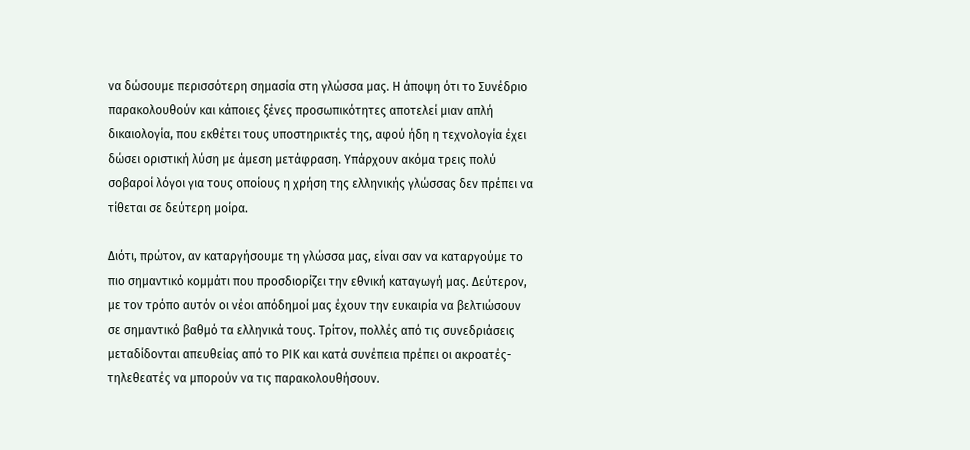να δώσουμε περισσότερη σημασία στη γλώσσα μας. Η άποψη ότι το Συνέδριο παρακολουθούν και κάποιες ξένες προσωπικότητες αποτελεί μιαν απλή δικαιολογία, που εκθέτει τους υποστηρικτές της, αφού ήδη η τεχνολογία έχει δώσει οριστική λύση με άμεση μετάφραση. Υπάρχουν ακόμα τρεις πολύ σοβαροί λόγοι για τους οποίους η χρήση της ελληνικής γλώσσας δεν πρέπει να τίθεται σε δεύτερη μοίρα.

Διότι, πρώτον, αν καταργήσουμε τη γλώσσα μας, είναι σαν να καταργούμε το πιο σημαντικό κομμάτι που προσδιορίζει την εθνική καταγωγή μας. Δεύτερον, με τον τρόπο αυτόν οι νέοι απόδημοί μας έχουν την ευκαιρία να βελτιώσουν σε σημαντικό βαθμό τα ελληνικά τους. Τρίτον, πολλές από τις συνεδριάσεις μεταδίδονται απευθείας από το ΡΙΚ και κατά συνέπεια πρέπει οι ακροατές-τηλεθεατές να μπορούν να τις παρακολουθήσουν.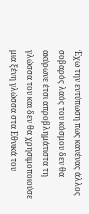Έχω την εντύπωση πως κανένας άλλος σοβαρός λαός του κόσμου δεν θα ακύρωνε έτσι απροβλημάτιστα τη γλώσσα του και δεν θα χρησιμοποιούσε μια ξένη γλώσσα στα Εθνικά του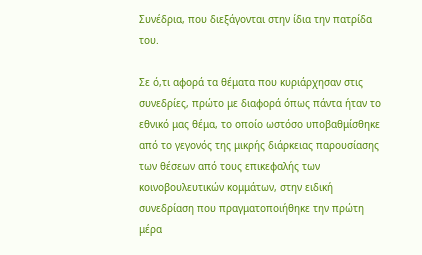Συνέδρια, που διεξάγονται στην ίδια την πατρίδα του.

Σε ό,τι αφορά τα θέματα που κυριάρχησαν στις συνεδρίες, πρώτο με διαφορά όπως πάντα ήταν το εθνικό μας θέμα, το οποίο ωστόσο υποβαθμίσθηκε από το γεγονός της μικρής διάρκειας παρουσίασης των θέσεων από τους επικεφαλής των κοινοβουλευτικών κομμάτων, στην ειδική συνεδρίαση που πραγματοποιήθηκε την πρώτη μέρα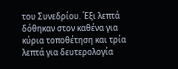του Συνεδρίου. Έξι λεπτά δόθηκαν στον καθένα για κύρια τοποθέτηση και τρία λεπτά για δευτερολογία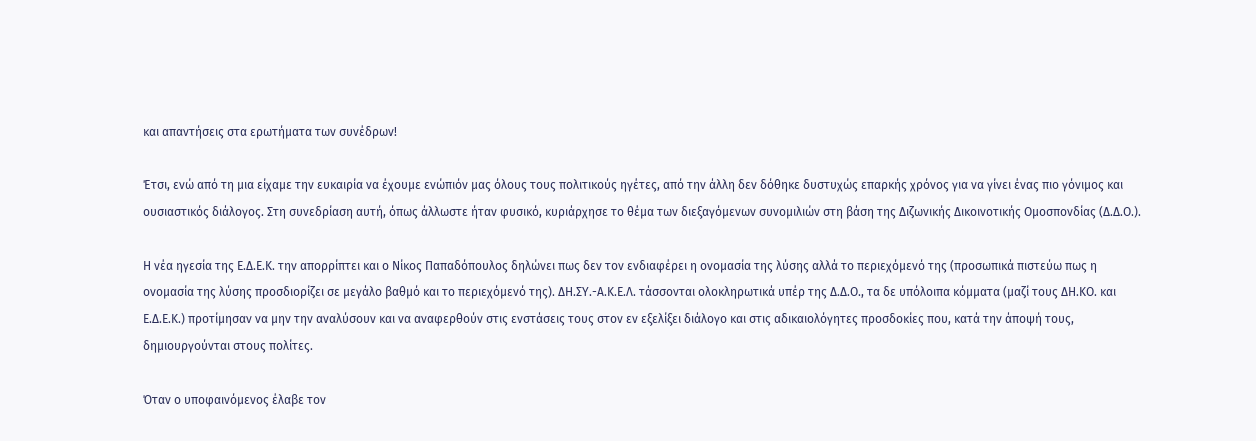και απαντήσεις στα ερωτήματα των συνέδρων!

Έτσι, ενώ από τη μια είχαμε την ευκαιρία να έχουμε ενώπιόν μας όλους τους πολιτικούς ηγέτες, από την άλλη δεν δόθηκε δυστυχώς επαρκής χρόνος για να γίνει ένας πιο γόνιμος και ουσιαστικός διάλογος. Στη συνεδρίαση αυτή, όπως άλλωστε ήταν φυσικό, κυριάρχησε το θέμα των διεξαγόμενων συνομιλιών στη βάση της Διζωνικής Δικοινοτικής Ομοσπονδίας (Δ.Δ.Ο.).

Η νέα ηγεσία της Ε.Δ.Ε.Κ. την απορρίπτει και ο Νίκος Παπαδόπουλος δηλώνει πως δεν τον ενδιαφέρει η ονομασία της λύσης αλλά το περιεχόμενό της (προσωπικά πιστεύω πως η ονομασία της λύσης προσδιορίζει σε μεγάλο βαθμό και το περιεχόμενό της). ΔΗ.ΣΥ.-Α.Κ.Ε.Λ. τάσσονται ολοκληρωτικά υπέρ της Δ.Δ.Ο., τα δε υπόλοιπα κόμματα (μαζί τους ΔΗ.ΚΟ. και Ε.Δ.Ε.Κ.) προτίμησαν να μην την αναλύσουν και να αναφερθούν στις ενστάσεις τους στον εν εξελίξει διάλογο και στις αδικαιολόγητες προσδοκίες που, κατά την άποψή τους, δημιουργούνται στους πολίτες.

Όταν ο υποφαινόμενος έλαβε τον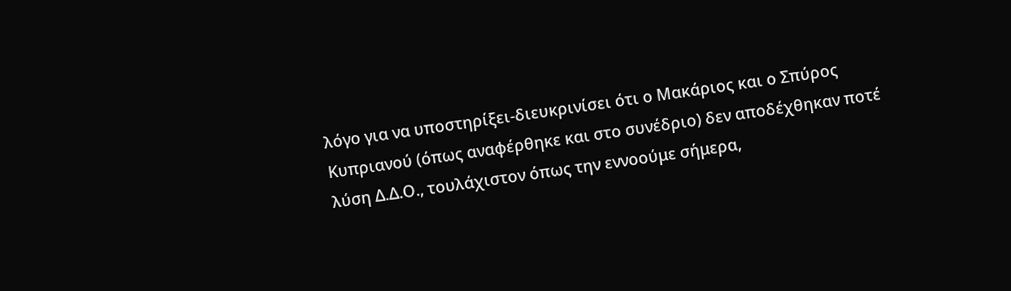λόγο για να υποστηρίξει-διευκρινίσει ότι ο Μακάριος και ο Σπύρος Κυπριανού (όπως αναφέρθηκε και στο συνέδριο) δεν αποδέχθηκαν ποτέ λύση Δ.Δ.Ο., τουλάχιστον όπως την εννοούμε σήμερα,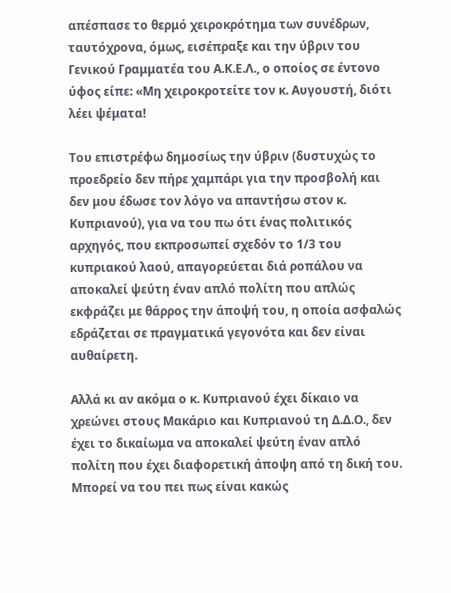απέσπασε το θερμό χειροκρότημα των συνέδρων, ταυτόχρονα, όμως, εισέπραξε και την ύβριν του Γενικού Γραμματέα του Α.Κ.Ε.Λ., ο οποίος σε έντονο ύφος είπε: «Μη χειροκροτείτε τον κ. Αυγουστή, διότι λέει ψέματα!

Του επιστρέφω δημοσίως την ύβριν (δυστυχώς το προεδρείο δεν πήρε χαμπάρι για την προσβολή και δεν μου έδωσε τον λόγο να απαντήσω στον κ. Κυπριανού), για να του πω ότι ένας πολιτικός αρχηγός, που εκπροσωπεί σχεδόν το 1/3 του κυπριακού λαού, απαγορεύεται διά ροπάλου να αποκαλεί ψεύτη έναν απλό πολίτη που απλώς εκφράζει με θάρρος την άποψή του, η οποία ασφαλώς εδράζεται σε πραγματικά γεγονότα και δεν είναι αυθαίρετη.

Αλλά κι αν ακόμα ο κ. Κυπριανού έχει δίκαιο να χρεώνει στους Μακάριο και Κυπριανού τη Δ.Δ.Ο., δεν έχει το δικαίωμα να αποκαλεί ψεύτη έναν απλό πολίτη που έχει διαφορετική άποψη από τη δική του. Μπορεί να του πει πως είναι κακώς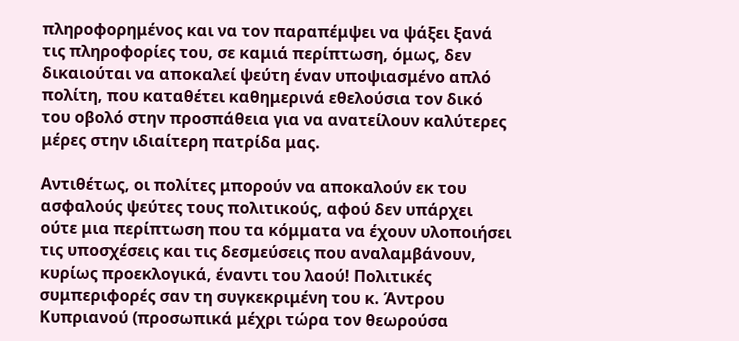πληροφορημένος και να τον παραπέμψει να ψάξει ξανά τις πληροφορίες του, σε καμιά περίπτωση, όμως, δεν δικαιούται να αποκαλεί ψεύτη έναν υποψιασμένο απλό πολίτη, που καταθέτει καθημερινά εθελούσια τον δικό του οβολό στην προσπάθεια για να ανατείλουν καλύτερες μέρες στην ιδιαίτερη πατρίδα μας.

Αντιθέτως, οι πολίτες μπορούν να αποκαλούν εκ του ασφαλούς ψεύτες τους πολιτικούς, αφού δεν υπάρχει ούτε μια περίπτωση που τα κόμματα να έχουν υλοποιήσει τις υποσχέσεις και τις δεσμεύσεις που αναλαμβάνουν, κυρίως προεκλογικά, έναντι του λαού! Πολιτικές συμπεριφορές σαν τη συγκεκριμένη του κ. Άντρου Κυπριανού (προσωπικά μέχρι τώρα τον θεωρούσα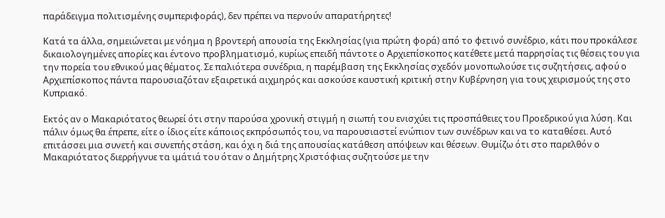παράδειγμα πολιτισμένης συμπεριφοράς), δεν πρέπει να περνούν απαρατήρητες!

Κατά τα άλλα, σημειώνεται με νόημα η βροντερή απουσία της Εκκλησίας (για πρώτη φορά) από το φετινό συνέδριο, κάτι που προκάλεσε δικαιολογημένες απορίες και έντονο προβληματισμό, κυρίως επειδή πάντοτε ο Αρχιεπίσκοπος κατέθετε μετά παρρησίας τις θέσεις του για την πορεία του εθνικού μας θέματος. Σε παλιότερα συνέδρια, η παρέμβαση της Εκκλησίας σχεδόν μονοπωλούσε τις συζητήσεις, αφού ο Αρχιεπίσκοπος πάντα παρουσιαζόταν εξαιρετικά αιχμηρός και ασκούσε καυστική κριτική στην Κυβέρνηση για τους χειρισμούς της στο Κυπριακό.

Εκτός αν ο Μακαριότατος θεωρεί ότι στην παρούσα χρονική στιγμή η σιωπή του ενισχύει τις προσπάθειες του Προεδρικού για λύση. Και πάλιν όμως θα έπρεπε, είτε ο ίδιος είτε κάποιος εκπρόσωπός του, να παρουσιαστεί ενώπιον των συνέδρων και να το καταθέσει. Αυτό επιτάσσει μια συνετή και συνεπής στάση, και όχι η διά της απουσίας κατάθεση απόψεων και θέσεων. Θυμίζω ότι στο παρελθόν ο Μακαριότατος διερρήγνυε τα ιμάτιά του όταν ο Δημήτρης Χριστόφιας συζητούσε με την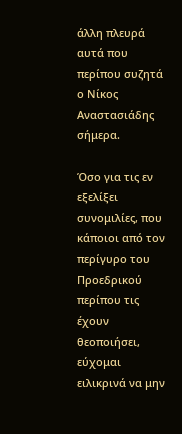άλλη πλευρά αυτά που περίπου συζητά ο Νίκος Αναστασιάδης σήμερα.

Όσο για τις εν εξελίξει συνομιλίες, που κάποιοι από τον περίγυρο του Προεδρικού περίπου τις έχουν θεοποιήσει, εύχομαι ειλικρινά να μην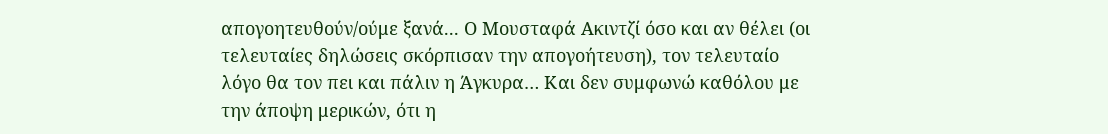απογοητευθούν/ούμε ξανά... Ο Μουσταφά Ακιντζί όσο και αν θέλει (οι τελευταίες δηλώσεις σκόρπισαν την απογοήτευση), τον τελευταίο λόγο θα τον πει και πάλιν η Άγκυρα… Και δεν συμφωνώ καθόλου με την άποψη μερικών, ότι η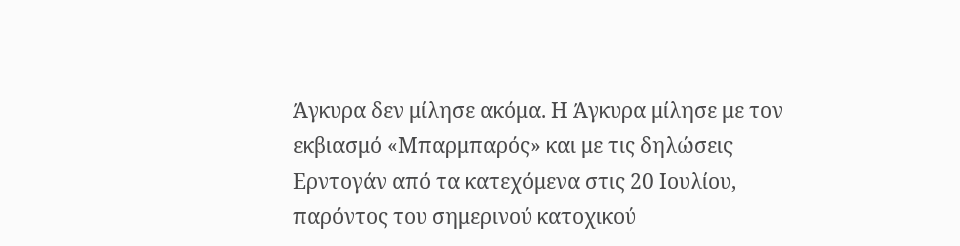Άγκυρα δεν μίλησε ακόμα. Η Άγκυρα μίλησε με τον εκβιασμό «Μπαρμπαρός» και με τις δηλώσεις Ερντογάν από τα κατεχόμενα στις 20 Ιουλίου, παρόντος του σημερινού κατοχικού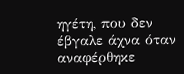ηγέτη, που δεν έβγαλε άχνα όταν αναφέρθηκε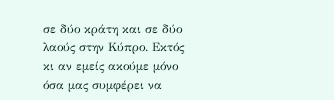σε δύο κράτη και σε δύο λαούς στην Κύπρο. Εκτός κι αν εμείς ακούμε μόνο όσα μας συμφέρει να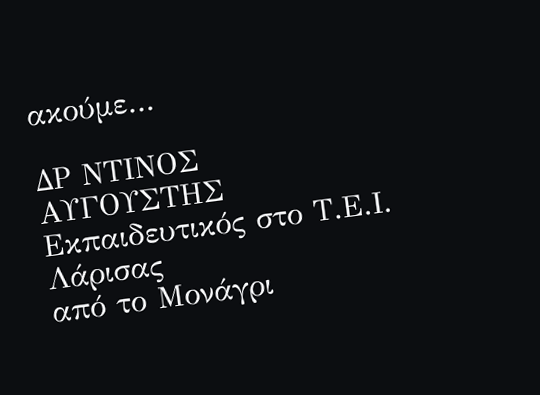ακούμε…

ΔΡ ΝΤΙΝΟΣ ΑΥΓΟΥΣΤΗΣ
Εκπαιδευτικός στο Τ.Ε.Ι. Λάρισας
από το Μονάγρι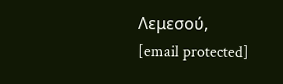Λεμεσού,
[email protected]